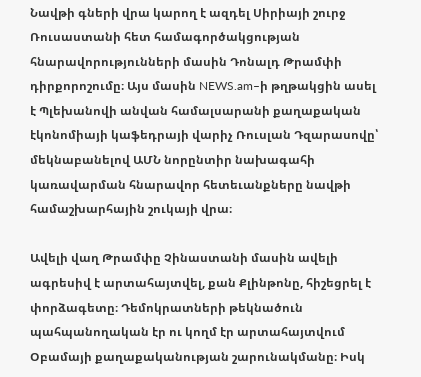Նավթի գների վրա կարող է ազդել Սիրիայի շուրջ Ռուսաստանի հետ համագործակցության հնարավորությունների մասին Դոնալդ Թրամփի դիրքորոշումը։ Այս մասին NEWS.am–ի թղթակցին ասել է Պլեխանովի անվան համալսարանի քաղաքական էկոնոմիայի կաֆեդրայի վարիչ Ռուսլան Դզարասովը՝ մեկնաբանելով ԱՄՆ նորընտիր նախագահի կառավարման հնարավոր հետեւանքները նավթի համաշխարհային շուկայի վրա։

Ավելի վաղ Թրամփը Չինաստանի մասին ավելի ագրեսիվ է արտահայտվել, քան Քլինթոնը, հիշեցրել է փորձագետը։ Դեմոկրատների թեկնածուն պահպանողական էր ու կողմ էր արտահայտվում Օբամայի քաղաքականության շարունակմանը։ Իսկ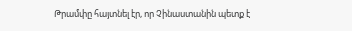Թրամփը հայտնել էր, որ Չինաստանին պետք է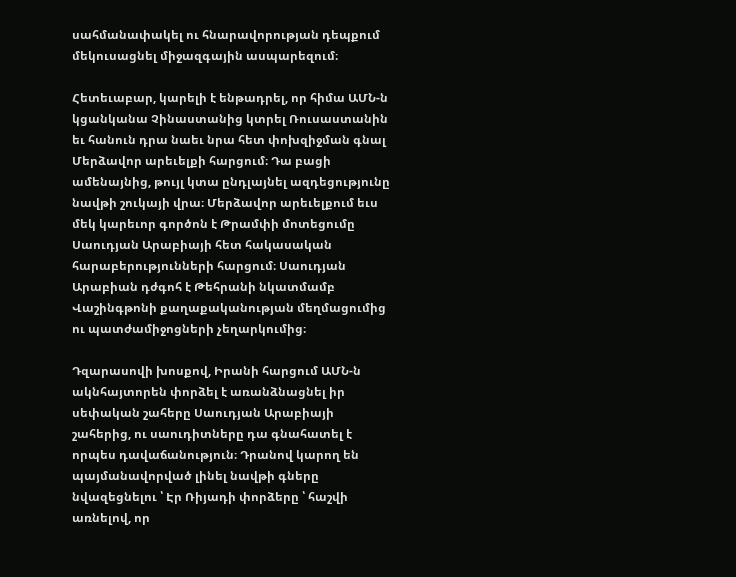սահմանափակել ու հնարավորության դեպքում մեկուսացնել միջազգային ասպարեզում։

Հետեւաբար, կարելի է ենթադրել, որ հիմա ԱՄՆ-ն կցանկանա Չինաստանից կտրել Ռուսաստանին եւ հանուն դրա նաեւ նրա հետ փոխզիջման գնալ Մերձավոր արեւելքի հարցում։ Դա բացի ամենայնից, թույլ կտա ընդլայնել ազդեցությունը նավթի շուկայի վրա։ Մերձավոր արեւելքում եւս մեկ կարեւոր գործոն է Թրամփի մոտեցումը Սաուդյան Արաբիայի հետ հակասական հարաբերությունների հարցում։ Սաուդյան Արաբիան դժգոհ է Թեհրանի նկատմամբ Վաշինգթոնի քաղաքականության մեղմացումից ու պատժամիջոցների չեղարկումից։

Դզարասովի խոսքով, Իրանի հարցում ԱՄՆ-ն ակնհայտորեն փորձել է առանձնացնել իր սեփական շահերը Սաուդյան Արաբիայի շահերից, ու սաուդիտները դա գնահատել է որպես դավաճանություն։ Դրանով կարող են պայմանավորված լինել նավթի գները նվազեցնելու ՝ Էր Ռիյադի փորձերը ՝ հաշվի առնելով, որ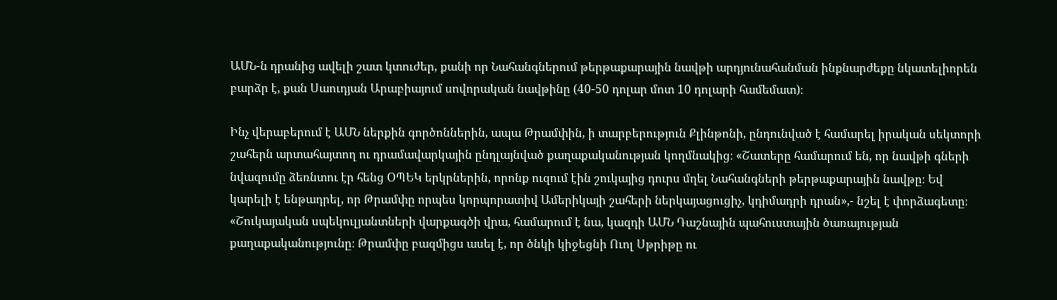ԱՄՆ-ն դրանից ավելի շատ կտուժեր, քանի որ Նահանգներում թերթաքարային նավթի արդյունահանման ինքնարժեքը նկատելիորեն բարձր է, քան Սաուդյան Արաբիայում սովորական նավթինը (40-50 դոլար մոտ 10 դոլարի համեմատ)։

Ինչ վերաբերում է ԱՄՆ ներքին գործոններին, ապա Թրամփին, ի տարբերություն Քլինթոնի, ընդունված է համարել իրական սեկտորի շահերն արտահայտող ու դրամավարկային ընդլայնված քաղաքականության կողմնակից։ «Շատերը համարում են, որ նավթի գների նվազումը ձեռնտու էր հենց ՕՊԵԿ երկրներին, որոնք ուզում էին շուկայից դուրս մղել Նահանգների թերթաքարային նավթը։ Եվ կարելի է ենթադրել, որ Թրամփը որպես կորպորատիվ Ամերիկայի շահերի ներկայացուցիչ, կդիմադրի դրան»,- նշել է փորձագետը։ «Շուկայական սպեկուլյանտների վարքագծի վրա, համարում է նա, կազդի ԱՄՆ Դաշնային պահուստային ծառայության քաղաքականությունը։ Թրամփը բազմիցս ասել է, որ ծնկի կիջեցնի Ուոլ Սթրիթը ու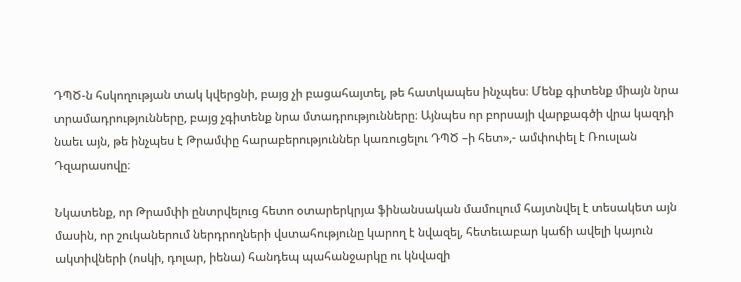ԴՊԾ-ն հսկողության տակ կվերցնի, բայց չի բացահայտել, թե հատկապես ինչպես։ Մենք գիտենք միայն նրա տրամադրությունները, բայց չգիտենք նրա մտադրությունները։ Այնպես որ բորսայի վարքագծի վրա կազդի նաեւ այն, թե ինչպես է Թրամփը հարաբերություններ կառուցելու ԴՊԾ –ի հետ»,- ամփոփել է Ռուսլան Դզարասովը։

Նկատենք, որ Թրամփի ընտրվելուց հետո օտարերկրյա ֆինանսական մամուլում հայտնվել է տեսակետ այն մասին, որ շուկաներում ներդրողների վստահությունը կարող է նվազել, հետեւաբար կաճի ավելի կայուն ակտիվների (ոսկի, դոլար, իենա) հանդեպ պահանջարկը ու կնվազի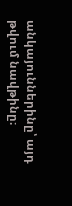անկայուններինը՝ այդ թվում նավթինը։